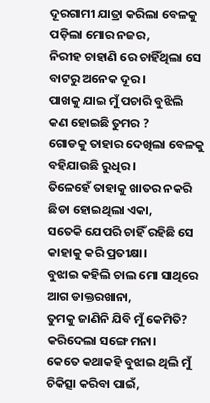ଦୂରଗାମୀ ଯାତ୍ରା କରିଲା ବେଳକୁ
ପଡ଼ିଲା ମୋର ନଜର,
ନିରୀହ ଚାହାଣି ରେ ଚାହିଁଥିଲା ସେ
ବାଟରୁ ଅନେକ ଦୂର ।
ପାଖକୁ ଯାଇ ମୁଁ ପଚାରି ବୁଝିଲି
କଣ ହୋଇଛି ତୁମର ?
ଗୋଡକୁ ତାହାର ଦେଖିଲା ବେଳକୁ
ବହିଯାଉଛି ରୁଧିର।
ତିଳେହେଁ ତାହାକୁ ଖାତର ନକରି
ଛିଡା ହୋଇଥିଲା ଏକା,
ସତେକି ଯେପରି ଚାହିଁ ରହିଛି ସେ
କାହାକୁ କରି ପ୍ରତୀକ୍ଷା।
ବୁଝାଇ କହିଲି ଚାଲ ମୋ ସାଥିରେ
ଆଗ ଡାକ୍ତରଖାନା,
ତୁମକୁ ଜାଣିନି ଯିବି ମୁଁ କେମିତି?
କରିଦେଲା ସଙ୍ଗେ ମନା।
କେତେ କଥାକହି ବୁଝାଇ ଥିଲି ମୁଁ
ଚିକିତ୍ସା କରିବା ପାଇଁ,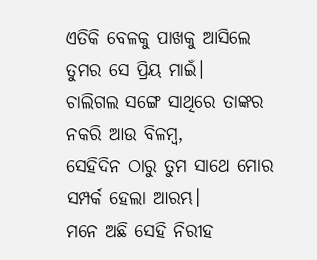ଏତିକି ବେଳକୁ ପାଖକୁ ଆସିଲେ
ତୁମର ସେ ପ୍ରିୟ ମାଇଁ।
ଚାଲିଗଲ ସଙ୍ଗେ ସାଥିରେ ତାଙ୍କର
ନକରି ଆଉ ବିଳମ୍ବ,
ସେହିଦିନ ଠାରୁ ତୁମ ସାଥେ ମୋର
ସମ୍ପର୍କ ହେଲା ଆରମ୍ଭ।
ମନେ ଅଛି ସେହି ନିରୀହ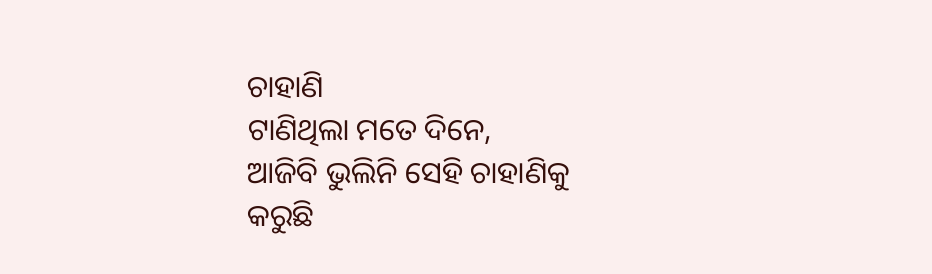ଚାହାଣି
ଟାଣିଥିଲା ମତେ ଦିନେ,
ଆଜିବି ଭୁଲିନି ସେହି ଚାହାଣିକୁ
କରୁଛି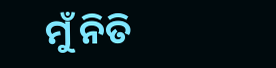ମୁଁ ନିତି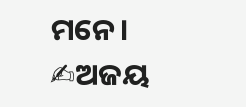ମନେ।
✍ଅଜୟ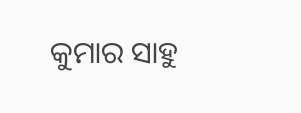କୁମାର ସାହୁ